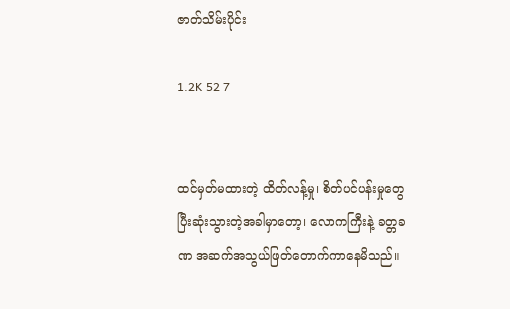ဇာတ်သိမ်းပိုင်း

1.2K 52 7


ထင်မှတ်မထားတဲ့ ထိတ်လန့်မှု၊ စိတ်ပင်ပန်းမှုတွေပြီးဆုံးသွားတဲ့အခါမှာ‌တော့၊ လောကကြီးနဲ့ ခတ္တခဏ အဆက်အသွယ်ဖြတ်တောက်ကာနေမိသည်။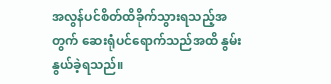အလွန်ပင်စိတ်ထိခိုက်သွားရသည့်အတွက် ဆေးရုံပင်ရောက်သည်အထိ နွမ်းနွယ်ခဲ့ရသည်။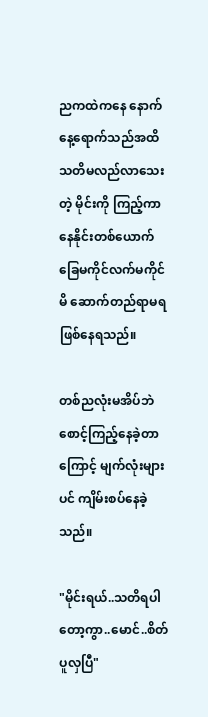ညကထဲကနေ နောက်နေ့ရောက်သည်အထိ သတိမလည်လာသေးတဲ့ မိုင်းကို ကြည့်ကာ နေနိုင်းတစ်ယောက် ခြေမကိုင်လက်မကိုင်မိ ဆောက်တည်ရာမရ ဖြစ်နေရသည်။

တစ်ညလုံးမအိပ်ဘဲ စောင့်ကြည့်နေခဲ့တာကြောင့် မျက်လုံးများပင် ကျိမ်းစပ်နေခဲ့သည်။

"မိုင်းရယ်..သတိရပါတော့ကွာ..မောင်..စိတ်ပူလှပြီ"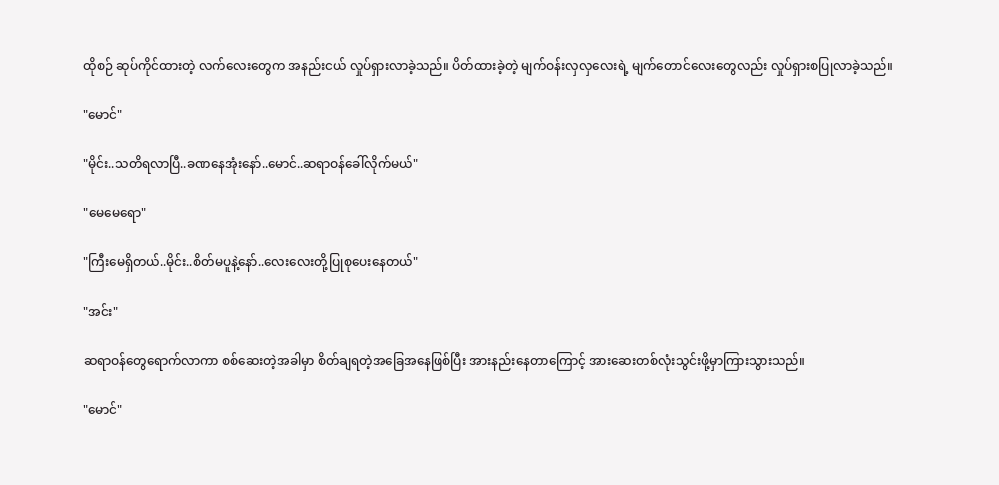ထိုစဉ် ဆုပ်ကိုင်ထားတဲ့ လက်လေးတွေက အနည်းငယ် လှုပ်ရှားလာခဲ့သည်။ ပိတ်ထားခဲ့တဲ့ မျက်ဝန်းလှလှလေးရဲ့ မျက်တောင်လေးတွေလည်း လှုပ်ရှားစပြုလာခဲ့သည်။

"မောင်"

"မိုင်း..သတိရလာပြီ..ခဏနေအုံးနော်..မောင်..ဆရာဝန်ခေါ်လိုက်မယ်"

"မေမေရော"

"ကြီးမေရှိတယ်..မိုင်း..စိတ်မပူနဲ့နော်..လေးလေးတို့ပြုစုပေးနေတယ်"

"အင်း"

ဆရာဝန်တွေရောက်လာကာ စစ်ဆေးတဲ့အခါမှာ စိတ်ချရတဲ့အခြေအနေဖြစ်ပြီး အားနည်းနေတာကြောင့် အားဆေးတစ်လုံးသွင်းဖို့မှာကြားသွားသည်။

"မောင်"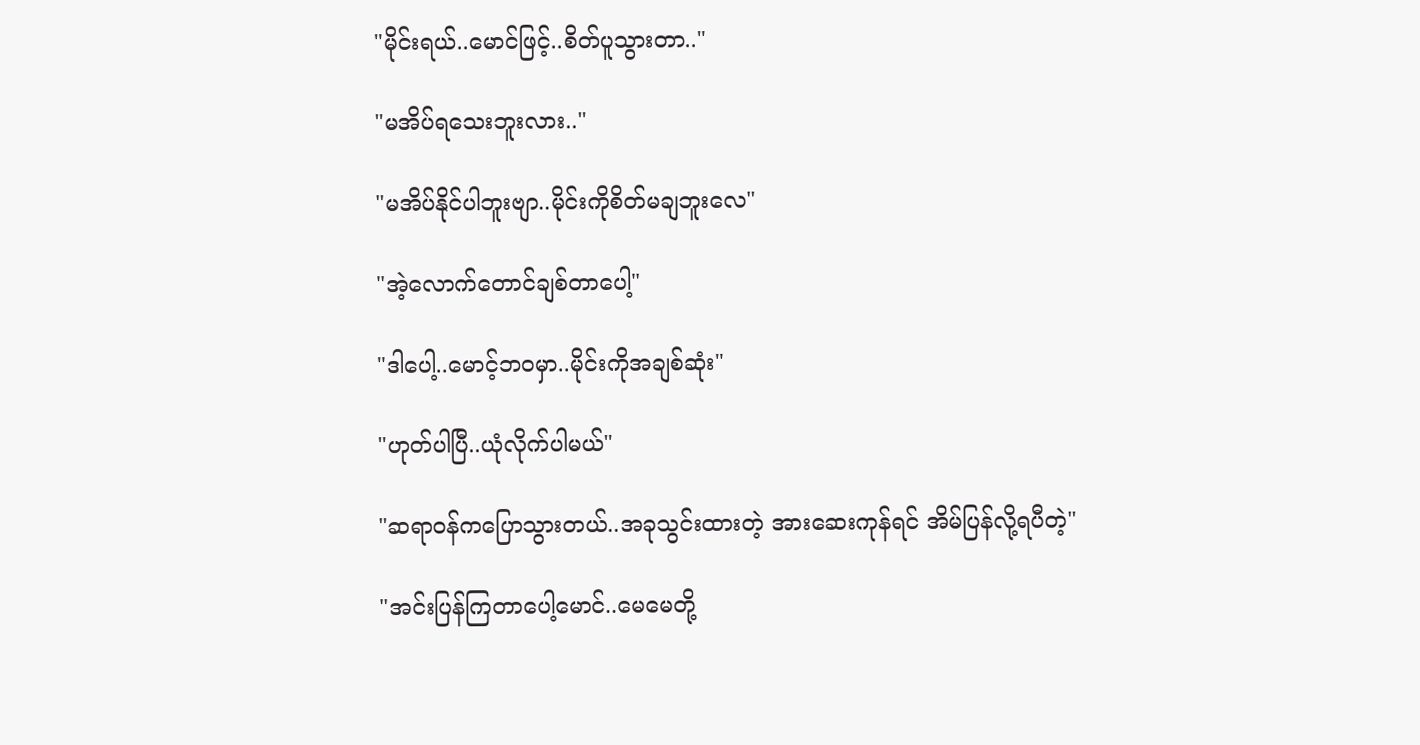"မိုင်းရယ်..မောင်ဖြင့်..စိတ်ပူသွားတာ.."

"မအိပ်ရသေးဘူးလား.."

"မအိပ်နိုင်ပါဘူးဗျာ..မိုင်းကိုစိတ်မချဘူးလေ"

"အဲ့လောက်တောင်ချစ်တာပေါ့"

"ဒါပေါ့..မောင့်ဘဝမှာ..မိုင်းကိုအချစ်ဆုံး"

"ဟုတ်ပါပြီ..ယုံလိုက်ပါမယ်"

"ဆရာဝန်ကပြောသွားတယ်..အခုသွင်းထားတဲ့ အားဆေးကုန်ရင် အိမ်ပြန်လို့ရပီတဲ့"

"အင်းပြန်ကြတာပေါ့မောင်..မေမေတို့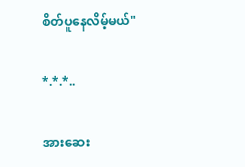စိတ်ပူနေလိမ့်မယ်"

*.*.*..

အားဆေး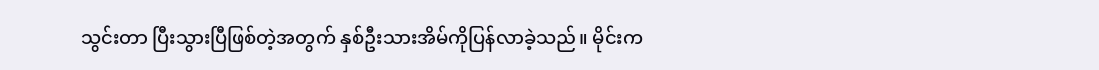သွင်းတာ ပြီးသွားပြီဖြစ်တဲ့အတွက် နှစ်ဦးသားအိမ်ကိုပြန်လာခဲ့သည်။ မိုင်းက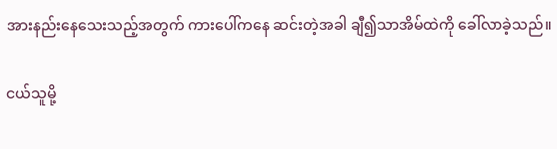အားနည်းနေသေးသည့်အတွက် ကားပေါ်ကနေ ဆင်းတဲ့အခါ ချီ၍သာအိမ်ထဲကို ခေါ်လာခဲ့သည်။

ငယ်သူမို့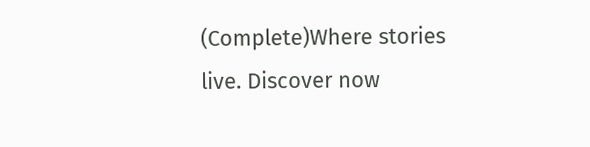(Complete)Where stories live. Discover now